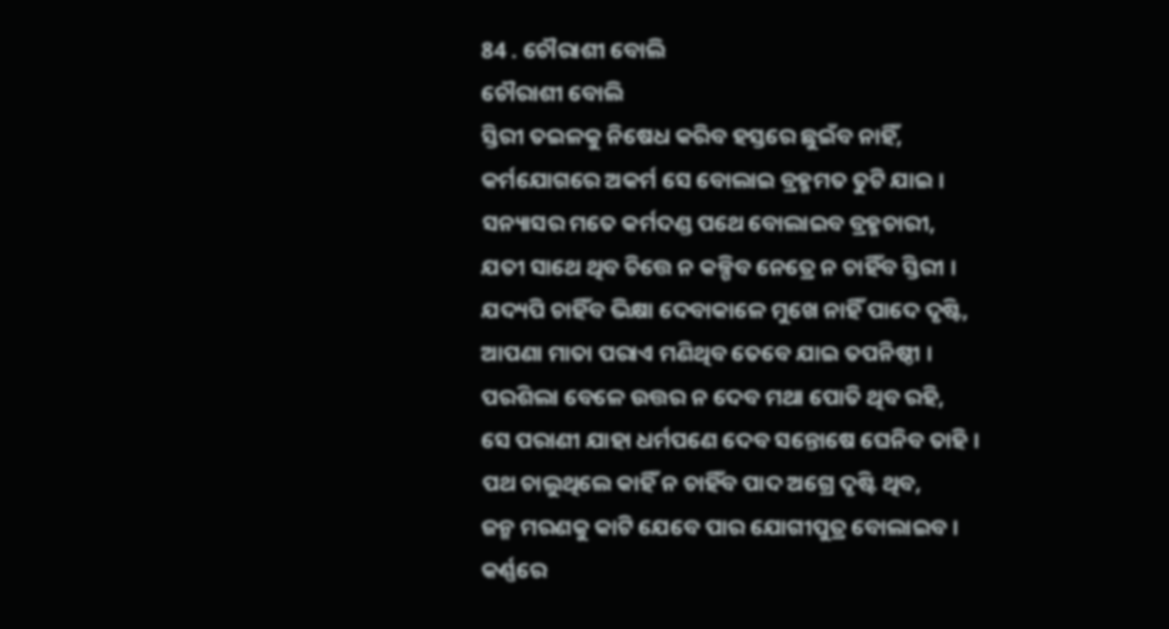84 . ଚୌରାଶୀ ବୋଲି
ଚୌରାଶୀ ବୋଲି
ସ୍ତିରୀ ତଇଳକୁ ନିଷେଧ କରିବ ହସ୍ତରେ ଛୁଇଁବ ନାହିଁ,
କର୍ମଯୋଗରେ ଅକର୍ମ ସେ ବୋଲାଇ ବ୍ରହ୍ମମତ ତୁଟି ଯାଇ ।
ସନ୍ୟାସର ମତେ କର୍ମଦଣ୍ଡ ପଥେ ବୋଲାଇବ ବ୍ରହ୍ମଚାରୀ,
ଯତୀ ସାଥେ ଥିବ ଚିତ୍ତେ ନ କଳ୍ପିବ ନେତ୍ରେ ନ ଚାହିଁବ ସ୍ତିରୀ ।
ଯଦ୍ୟପି ଚାହିଁବ ଭିକ୍ଷା ଦେବାକାଳେ ମୁଖେ ନାହିଁ ପାଦେ ଦୃଷ୍ଟି,
ଆପଣା ମାତା ପରାଏ ମଣିଥିବ ତେବେ ଯାଇ ତପନିଷ୍ଠୀ ।
ପରଶିଲା ବେଳେ ଉତ୍ତର ନ ଦେବ ମଥା ପୋତି ଥିବ ରହି,
ସେ ପରାଣୀ ଯାହା ଧର୍ମପଣେ ଦେବ ସନ୍ତୋଷେ ଘେନିବ ତାହି ।
ପଥ ଚାଲୁଥିଲେ କାହିଁ ନ ଚାହିଁବ ପାଦ ଅଗ୍ରେ ଦୃଷ୍ଟି ଥିବ,
ଜନ୍ମ ମରଣକୁ କାଟି ଯେବେ ପାର ଯୋଗୀପୁତ୍ର ବୋଲାଇବ ।
କର୍ଣ୍ଣରେ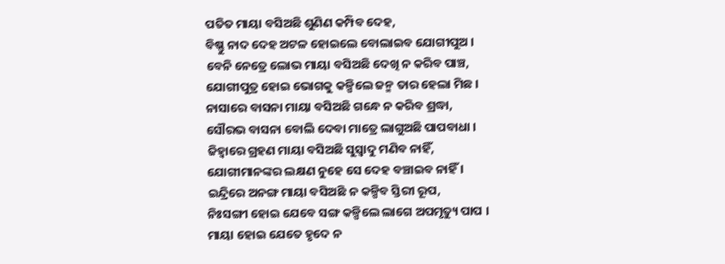ପତିତ ମାୟା ବସିଅଛି ଶୁଣିଣ କମ୍ପିବ ଦେହ,
ବିଷ୍ଣୁ ନାଦ ଦେହ ଅଟଳ ହୋଇଲେ ବୋଲାଇବ ଯୋଗୀପୁଅ ।
ବେନି ନେତ୍ରେ ଲୋଭ ମାୟା ବସିଅଛି ଦେଖି ନ କରିବ ପାଞ୍ଚ,
ଯୋଗୀପୁତ୍ର ହୋଇ ଭୋଗକୁ କଳ୍ପିଲେ ଜନ୍ମ ତାର ହେଲା ମିଛ ।
ନାସାରେ ବାସନା ମାୟା ବସିଅଛି ଗନ୍ଧେ ନ କରିବ ଶ୍ରଦ୍ଧା,
ସୌରଭ ବାସନା ବୋଲି ଦେବା ମାତ୍ରେ ଲାଗୁଅଛି ପାପବାଧା ।
ଜିହ୍ୱାରେ ଗ୍ରହଣ ମାୟା ବସିଅଛି ସୁସ୍ୱାଦୁ ମଣିବ ନାହିଁ,
ଯୋଗୀମାନଙ୍କର ଲକ୍ଷଣ ନୁହେ ସେ ଦେହ ବଞ୍ଚାଇବ ନାହିଁ ।
ଇନ୍ଦ୍ରିରେ ଅନଙ୍ଗ ମାୟା ବସିଅଛି ନ କଳ୍ପିବ ସ୍ତିରୀ ରୂପ,
ନିଃସଙ୍ଗୀ ହୋଇ ଯେବେ ସଙ୍ଗ କଳ୍ପିଲେ ଲାଗେ ଅପମୃତ୍ୟୁ ପାପ ।
ମାୟା ହୋଇ ଯେତେ ହୃଦେ ନ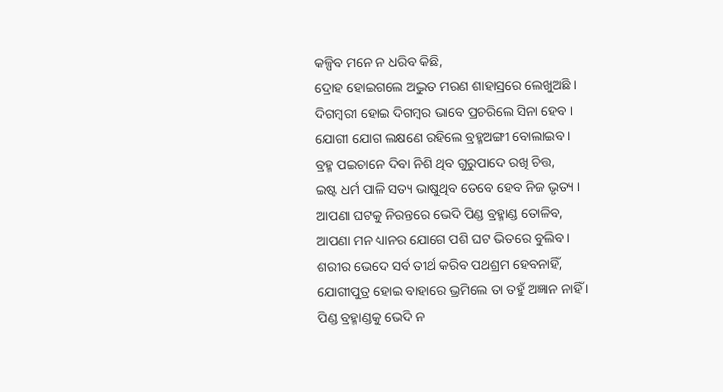କଳ୍ପିବ ମନେ ନ ଧରିବ କିଛି,
ଦ୍ରୋହ ହୋଇଗଲେ ଅଦ୍ଭୁତ ମରଣ ଶାହାସ୍ରରେ ଲେଖୁଅଛି ।
ଦିଗମ୍ବରୀ ହୋଇ ଦିଗମ୍ବର ଭାବେ ପ୍ରଚରିଲେ ସିନା ହେବ ।
ଯୋଗୀ ଯୋଗ ଲକ୍ଷଣେ ରହିଲେ ବ୍ରହ୍ମଅଙ୍ଗୀ ବୋଲାଇବ ।
ବ୍ରହ୍ମ ପଇଚାନେ ଦିବା ନିଶି ଥିବ ଗୁରୁପାଦେ ରଖି ଚିତ୍ତ,
ଇଷ୍ଟ ଧର୍ମ ପାଳି ସତ୍ୟ ଭାଷୁଥିବ ତେବେ ହେବ ନିଜ ଭୃତ୍ୟ ।
ଆପଣା ଘଟକୁ ନିରନ୍ତରେ ଭେଦି ପିଣ୍ଡ ବ୍ରହ୍ମାଣ୍ଡ ତୋଳିବ,
ଆପଣା ମନ ଧ୍ୟାନର ଯୋଗେ ପଶି ଘଟ ଭିତରେ ବୁଲିବ ।
ଶରୀର ଭେଦେ ସର୍ବ ତୀର୍ଥ କରିବ ପଥଶ୍ରମ ହେବନାହିଁ,
ଯୋଗୀପୁତ୍ର ହୋଇ ବାହାରେ ଭ୍ରମିଲେ ତା ତହୁଁ ଅଜ୍ଞାନ ନାହିଁ ।
ପିଣ୍ଡ ବ୍ରହ୍ମାଣ୍ଡକୁ ଭେଦି ନ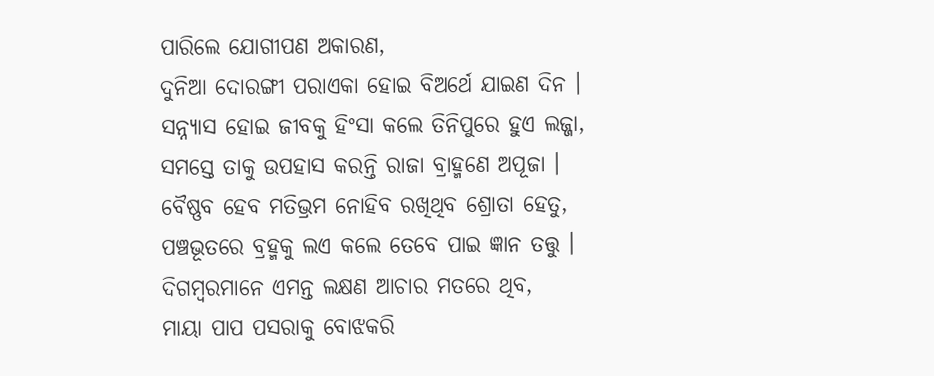ପାରିଲେ ଯୋଗୀପଣ ଅକାରଣ,
ଦୁନିଆ ଦୋରଙ୍ଗୀ ପରାଏକା ହୋଇ ବିଅର୍ଥେ ଯାଇଣ ଦିନ ।
ସନ୍ନ୍ୟାସ ହୋଇ ଜୀବକୁ ହିଂସା କଲେ ତିନିପୁରେ ହୁଏ ଲଜ୍ଜା,
ସମସ୍ତେ ତାକୁ ଉପହାସ କରନ୍ତି ରାଜା ବ୍ରାହ୍ମଣେ ଅପୂଜା ।
ବୈଷ୍ଣବ ହେବ ମତିଭ୍ରମ ନୋହିବ ରଖିଥିବ ଶ୍ରୋତା ହେତୁ,
ପଞ୍ଚଭୂତରେ ବ୍ରହ୍ମକୁ ଲଏ କଲେ ତେବେ ପାଇ ଜ୍ଞାନ ତତ୍ତୁ ।
ଦିଗମ୍ବରମାନେ ଏମନ୍ତ ଲକ୍ଷଣ ଆଚାର ମତରେ ଥିବ,
ମାୟା ପାପ ପସରାକୁ ବୋଝକରି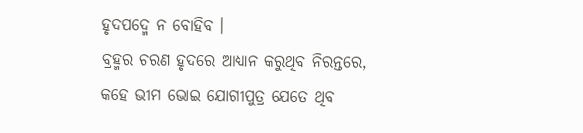ହୃଦପଦ୍ମେ ନ ବୋହିବ ।
ବ୍ରହ୍ମର ଚରଣ ହୃଦରେ ଆଧ୍ୟାନ କରୁଥିବ ନିରନ୍ତରେ,
କହେ ଭୀମ ଭୋଇ ଯୋଗୀପୁତ୍ର ଯେତେ ଥିବ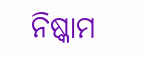ନିଷ୍କାମ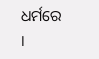ଧର୍ମରେ ।